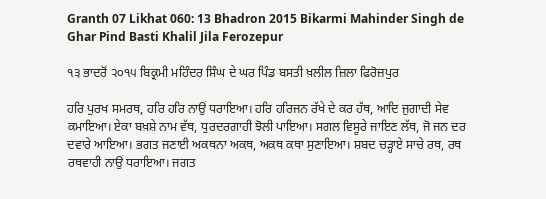Granth 07 Likhat 060: 13 Bhadron 2015 Bikarmi Mahinder Singh de Ghar Pind Basti Khalil Jila Ferozepur

੧੩ ਭਾਦਰੋਂ ੨੦੧੫ ਬਿਕ੍ਰਮੀ ਮਹਿੰਦਰ ਸਿੰਘ ਦੇ ਘਰ ਪਿੰਡ ਬਸਤੀ ਖ਼ਲੀਲ ਜ਼ਿਲਾ ਫਿਰੋਜ਼ਪੁਰ

ਹਰਿ ਪੁਰਖ ਸਮਰਥ, ਹਰਿ ਹਰਿ ਨਾਉਂ ਧਰਾਇਆ। ਹਰਿ ਹਰਿਜਨ ਰੱਖੇ ਦੇ ਕਰ ਹੱਥ, ਆਦਿ ਜੁਗਾਦੀ ਸੇਵ ਕਮਾਇਆ। ਏਕਾ ਬਖ਼ਸ਼ੇ ਨਾਮ ਵੱਥ, ਧੁਰਦਰਗਾਹੀ ਝੋਲੀ ਪਾਇਆ। ਸਗਲ ਵਿਸੂਰੇ ਜਾਇਣ ਲੱਥ, ਜੋ ਜਨ ਦਰ ਦਵਾਰੇ ਆਇਆ। ਭਗਤ ਜਣਾਈ ਅਕਥਨਾ ਅਕਥ, ਅਕਥ ਕਥਾ ਸੁਣਾਇਆ। ਸ਼ਬਦ ਚੜ੍ਹਾਏ ਸਾਚੇ ਰਥ, ਰਥ ਰਥਵਾਹੀ ਨਾਉਂ ਧਰਾਇਆ। ਜਗਤ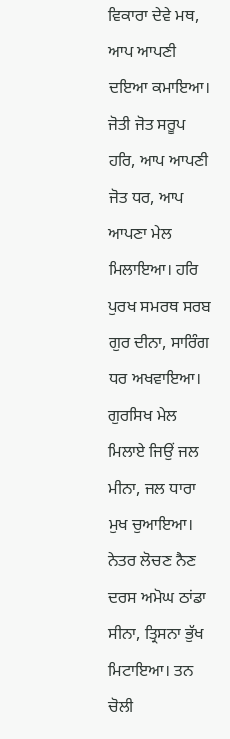ਵਿਕਾਰਾ ਦੇਵੇ ਮਥ, ਆਪ ਆਪਣੀ ਦਇਆ ਕਮਾਇਆ। ਜੋਤੀ ਜੋਤ ਸਰੂਪ ਹਰਿ, ਆਪ ਆਪਣੀ ਜੋਤ ਧਰ, ਆਪ ਆਪਣਾ ਮੇਲ ਮਿਲਾਇਆ। ਹਰਿ ਪੁਰਖ ਸਮਰਥ ਸਰਬ ਗੁਰ ਦੀਨਾ, ਸਾਰਿੰਗ ਧਰ ਅਖਵਾਇਆ। ਗੁਰਸਿਖ ਮੇਲ ਮਿਲਾਏ ਜਿਉਂ ਜਲ ਮੀਨਾ, ਜਲ ਧਾਰਾ ਮੁਖ ਚੁਆਇਆ। ਨੇਤਰ ਲੋਚਣ ਨੈਣ ਦਰਸ ਅਮੋਘ ਠਾਂਡਾ ਸੀਨਾ, ਤ੍ਰਿਸਨਾ ਭੁੱਖ ਮਿਟਾਇਆ। ਤਨ ਚੋਲੀ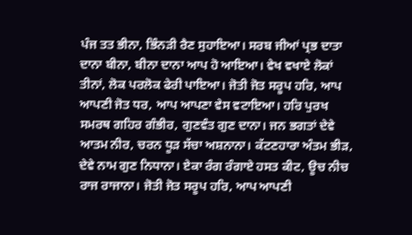ਪੰਜ ਤਤ ਭੀਨਾ, ਭਿੰਨੜੀ ਰੈਣ ਸੁਹਾਇਆ। ਸਰਬ ਜੀਆਂ ਪ੍ਰਭ ਦਾਤਾ ਦਾਨਾ ਬੀਨਾ, ਬੀਨਾ ਦਾਨਾ ਆਪ ਹੋ ਆਇਆ। ਵੇਖ ਵਖਾਏ ਲੋਕਾਂ ਤੀਨਾਂ, ਲੋਕ ਪਰਲੋਕ ਫੇਰੀ ਪਾਇਆ। ਜੋਤੀ ਜੋਤ ਸਰੂਪ ਹਰਿ, ਆਪ ਆਪਣੀ ਜੋਤ ਧਰ, ਆਪ ਆਪਣਾ ਵੇਸ ਵਟਾਇਆ। ਹਰਿ ਪੁਰਖ ਸਮਰਥ ਗਹਿਰ ਗੰਭੀਰ, ਗੁਣਵੰਤ ਗੁਣ ਦਾਨਾ। ਜਨ ਭਗਤਾਂ ਦੇਵੇ ਆਤਮ ਨੀਰ, ਚਰਨ ਧੂੜ ਸੱਚਾ ਅਸ਼ਨਾਨਾ। ਕੱਟਣਹਾਰਾ ਅੰਤਮ ਭੀੜ, ਦੇਵੇ ਨਾਮ ਗੁਣ ਨਿਧਾਨਾ। ਏਕਾ ਰੰਗ ਰੰਗਾਏ ਹਸਤ ਕੀਟ, ਊਚ ਨੀਚ ਰਾਜ ਰਾਜਾਨਾ। ਜੋਤੀ ਜੋਤ ਸਰੂਪ ਹਰਿ, ਆਪ ਆਪਣੀ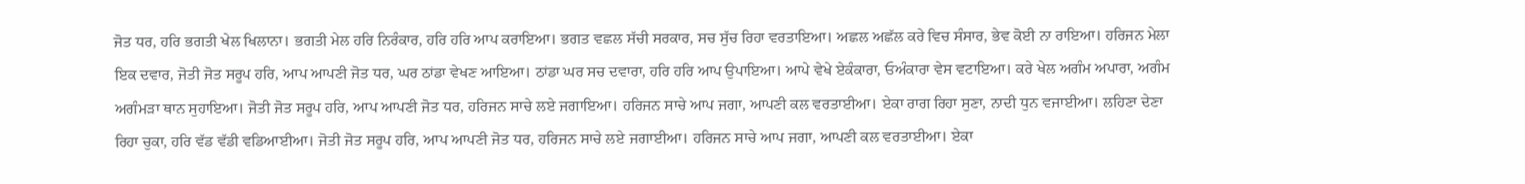ਜੋਤ ਧਰ, ਹਰਿ ਭਗਤੀ ਖੇਲ ਖਿਲਾਨਾ। ਭਗਤੀ ਮੇਲ ਹਰਿ ਨਿਰੰਕਾਰ, ਹਰਿ ਹਰਿ ਆਪ ਕਰਾਇਆ। ਭਗਤ ਵਛਲ ਸੱਚੀ ਸਰਕਾਰ, ਸਚ ਸੁੱਚ ਰਿਹਾ ਵਰਤਾਇਆ। ਅਛਲ ਅਛੱਲ ਕਰੇ ਵਿਚ ਸੰਸਾਰ, ਭੇਵ ਕੋਈ ਨਾ ਰਾਇਆ। ਹਰਿਜਨ ਮੇਲਾ ਇਕ ਦਵਾਰ, ਜੋਤੀ ਜੋਤ ਸਰੂਪ ਹਰਿ, ਆਪ ਆਪਣੀ ਜੋਤ ਧਰ, ਘਰ ਠਾਂਡਾ ਵੇਖਣ ਆਇਆ। ਠਾਂਡਾ ਘਰ ਸਚ ਦਵਾਰਾ, ਹਰਿ ਹਰਿ ਆਪ ਉਪਾਇਆ। ਆਪੇ ਵੇਖੇ ਏਕੰਕਾਰਾ, ਓਅੰਕਾਰਾ ਵੇਸ ਵਟਾਇਆ। ਕਰੇ ਖੇਲ ਅਗੰਮ ਅਪਾਰਾ, ਅਗੰਮ ਅਗੰਮੜਾ ਥਾਨ ਸੁਹਾਇਆ। ਜੋਤੀ ਜੋਤ ਸਰੂਪ ਹਰਿ, ਆਪ ਆਪਣੀ ਜੋਤ ਧਰ, ਹਰਿਜਨ ਸਾਚੇ ਲਏ ਜਗਾਇਆ। ਹਰਿਜਨ ਸਾਚੇ ਆਪ ਜਗਾ, ਆਪਣੀ ਕਲ ਵਰਤਾਈਆ। ਏਕਾ ਰਾਗ ਰਿਹਾ ਸੁਣਾ, ਨਾਦੀ ਧੁਨ ਵਜਾਈਆ। ਲਹਿਣਾ ਦੇਣਾ ਰਿਹਾ ਚੁਕਾ, ਹਰਿ ਵੱਡ ਵੱਡੀ ਵਡਿਆਈਆ। ਜੋਤੀ ਜੋਤ ਸਰੂਪ ਹਰਿ, ਆਪ ਆਪਣੀ ਜੋਤ ਧਰ, ਹਰਿਜਨ ਸਾਚੇ ਲਏ ਜਗਾਈਆ। ਹਰਿਜਨ ਸਾਚੇ ਆਪ ਜਗਾ, ਆਪਣੀ ਕਲ ਵਰਤਾਈਆ। ਏਕਾ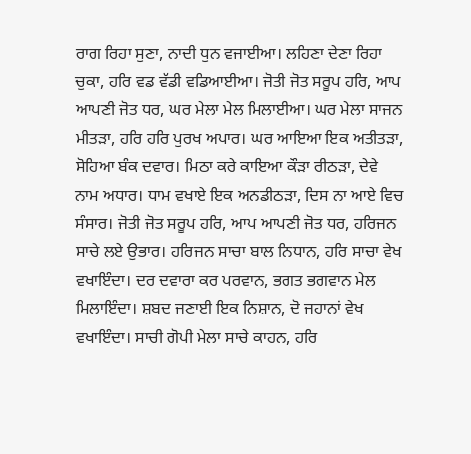ਰਾਗ ਰਿਹਾ ਸੁਣਾ, ਨਾਦੀ ਧੁਨ ਵਜਾਈਆ। ਲਹਿਣਾ ਦੇਣਾ ਰਿਹਾ ਚੁਕਾ, ਹਰਿ ਵਡ ਵੱਡੀ ਵਡਿਆਈਆ। ਜੋਤੀ ਜੋਤ ਸਰੂਪ ਹਰਿ, ਆਪ ਆਪਣੀ ਜੋਤ ਧਰ, ਘਰ ਮੇਲਾ ਮੇਲ ਮਿਲਾਈਆ। ਘਰ ਮੇਲਾ ਸਾਜਨ ਮੀਤੜਾ, ਹਰਿ ਹਰਿ ਪੁਰਖ ਅਪਾਰ। ਘਰ ਆਇਆ ਇਕ ਅਤੀਤੜਾ, ਸੋਹਿਆ ਬੰਕ ਦਵਾਰ। ਮਿਠਾ ਕਰੇ ਕਾਇਆ ਕੌੜਾ ਰੀਠੜਾ, ਦੇਵੇ ਨਾਮ ਅਧਾਰ। ਧਾਮ ਵਖਾਏ ਇਕ ਅਨਡੀਠੜਾ, ਦਿਸ ਨਾ ਆਏ ਵਿਚ ਸੰਸਾਰ। ਜੋਤੀ ਜੋਤ ਸਰੂਪ ਹਰਿ, ਆਪ ਆਪਣੀ ਜੋਤ ਧਰ, ਹਰਿਜਨ ਸਾਚੇ ਲਏ ਉਭਾਰ। ਹਰਿਜਨ ਸਾਚਾ ਬਾਲ ਨਿਧਾਨ, ਹਰਿ ਸਾਚਾ ਵੇਖ ਵਖਾਇੰਦਾ। ਦਰ ਦਵਾਰਾ ਕਰ ਪਰਵਾਨ, ਭਗਤ ਭਗਵਾਨ ਮੇਲ ਮਿਲਾਇੰਦਾ। ਸ਼ਬਦ ਜਣਾਈ ਇਕ ਨਿਸ਼ਾਨ, ਦੋ ਜਹਾਨਾਂ ਵੇਖ ਵਖਾਇੰਦਾ। ਸਾਚੀ ਗੋਪੀ ਮੇਲਾ ਸਾਚੇ ਕਾਹਨ, ਹਰਿ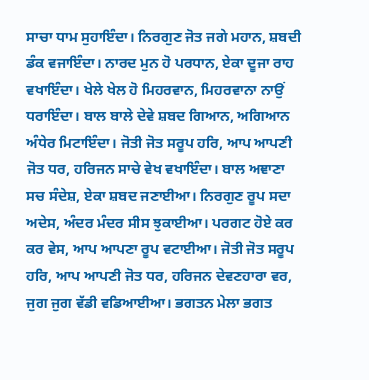ਸਾਚਾ ਧਾਮ ਸੁਹਾਇੰਦਾ। ਨਿਰਗੁਣ ਜੋਤ ਜਗੇ ਮਹਾਨ, ਸ਼ਬਦੀ ਡੰਕ ਵਜਾਇੰਦਾ। ਨਾਰਦ ਮੁਨ ਹੋ ਪਰਧਾਨ, ਏਕਾ ਦੂਜਾ ਰਾਹ ਵਖਾਇੰਦਾ। ਖੇਲੇ ਖੇਲ ਹੋ ਮਿਹਰਵਾਨ, ਮਿਹਰਵਾਨਾ ਨਾਉਂ ਧਰਾਇੰਦਾ। ਬਾਲ ਬਾਲੇ ਦੇਵੇ ਸ਼ਬਦ ਗਿਆਨ, ਅਗਿਆਨ ਅੰਧੇਰ ਮਿਟਾਇੰਦਾ। ਜੋਤੀ ਜੋਤ ਸਰੂਪ ਹਰਿ, ਆਪ ਆਪਣੀ ਜੋਤ ਧਰ, ਹਰਿਜਨ ਸਾਚੇ ਵੇਖ ਵਖਾਇੰਦਾ। ਬਾਲ ਅਞਾਣਾ ਸਚ ਸੰਦੇਸ਼, ਏਕਾ ਸ਼ਬਦ ਜਣਾਈਆ। ਨਿਰਗੁਣ ਰੂਪ ਸਦਾ ਅਦੇਸ, ਅੰਦਰ ਮੰਦਰ ਸੀਸ ਝੁਕਾਈਆ। ਪਰਗਟ ਹੋਏ ਕਰ ਕਰ ਵੇਸ, ਆਪ ਆਪਣਾ ਰੂਪ ਵਟਾਈਆ। ਜੋਤੀ ਜੋਤ ਸਰੂਪ ਹਰਿ, ਆਪ ਆਪਣੀ ਜੋਤ ਧਰ, ਹਰਿਜਨ ਦੇਵਣਹਾਰਾ ਵਰ, ਜੁਗ ਜੁਗ ਵੱਡੀ ਵਡਿਆਈਆ। ਭਗਤਨ ਮੇਲਾ ਭਗਤ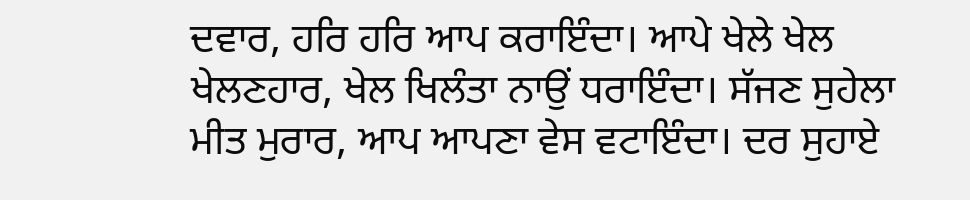ਦਵਾਰ, ਹਰਿ ਹਰਿ ਆਪ ਕਰਾਇੰਦਾ। ਆਪੇ ਖੇਲੇ ਖੇਲ ਖੇਲਣਹਾਰ, ਖੇਲ ਖਿਲੰਤਾ ਨਾਉਂ ਧਰਾਇੰਦਾ। ਸੱਜਣ ਸੁਹੇਲਾ ਮੀਤ ਮੁਰਾਰ, ਆਪ ਆਪਣਾ ਵੇਸ ਵਟਾਇੰਦਾ। ਦਰ ਸੁਹਾਏ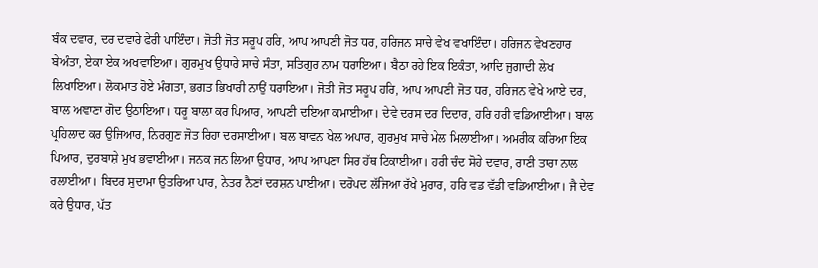ਬੰਕ ਦਵਾਰ, ਦਰ ਦਵਾਰੇ ਫੇਰੀ ਪਾਇੰਦਾ। ਜੋਤੀ ਜੋਤ ਸਰੂਪ ਹਰਿ, ਆਪ ਆਪਣੀ ਜੋਤ ਧਰ, ਹਰਿਜਨ ਸਾਚੇ ਵੇਖ ਵਖਾਇੰਦਾ। ਹਰਿਜਨ ਵੇਖਣਹਾਰ ਬੇਅੰਤਾ, ਏਕਾ ਏਕ ਅਖਵਾਇਆ। ਗੁਰਮੁਖ ਉਧਾਰੇ ਸਾਚੇ ਸੰਤਾ, ਸਤਿਗੁਰ ਨਾਮ ਧਰਾਇਆ। ਬੈਠਾ ਰਹੇ ਇਕ ਇਕੰਤਾ, ਆਦਿ ਜੁਗਾਦੀ ਲੇਖ ਲਿਖਾਇਆ। ਲੋਕਮਾਤ ਹੋਏ ਮੰਗਤਾ, ਭਗਤ ਭਿਖਾਰੀ ਨਾਉਂ ਧਰਾਇਆ। ਜੋਤੀ ਜੋਤ ਸਰੂਪ ਹਰਿ, ਆਪ ਆਪਣੀ ਜੋਤ ਧਰ, ਹਰਿਜਨ ਵੇਖੇ ਆਏ ਦਰ, ਬਾਲ ਅਞਾਣਾ ਗੋਦ ਉਠਾਇਆ। ਧਰੂ ਬਾਲਾ ਕਰ ਪਿਆਰ, ਆਪਣੀ ਦਇਆ ਕਮਾਈਆ। ਦੇਵੇ ਦਰਸ ਦਰ ਦਿਦਾਰ, ਹਰਿ ਹਰੀ ਵਡਿਆਈਆ। ਬਾਲ ਪ੍ਰਹਿਲਾਦ ਕਰ ਉਜਿਆਰ, ਨਿਰਗੁਣ ਜੋਤ ਰਿਹਾ ਦਰਸਾਈਆ। ਬਲ ਬਾਵਨ ਖੇਲ ਅਪਾਰ, ਗੁਰਮੁਖ ਸਾਚੇ ਮੇਲ ਮਿਲਾਈਆ। ਅਮਰੀਕ ਕਰਿਆ ਇਕ ਪਿਆਰ, ਦੁਰਬਾਸ਼ੇ ਮੁਖ ਭਵਾਈਆ। ਜਨਕ ਜਨ ਲਿਆ ਉਧਾਰ, ਆਪ ਆਪਣਾ ਸਿਰ ਹੱਥ ਟਿਕਾਈਆ। ਹਰੀ ਚੰਦ ਸੋਹੇ ਦਵਾਰ, ਰਾਣੀ ਤਾਰਾ ਨਾਲ ਰਲਾਈਆ। ਬਿਦਰ ਸੁਦਾਮਾ ਉਤਰਿਆ ਪਾਰ, ਨੇਤਰ ਨੈਣਾਂ ਦਰਸ਼ਨ ਪਾਈਆ। ਦਰੋਪਦ ਲੱਜਿਆ ਰੱਖੇ ਮੁਰਾਰ, ਹਰਿ ਵਡ ਵੱਡੀ ਵਡਿਆਈਆ। ਜੈ ਦੇਵ ਕਰੇ ਉਧਾਰ, ਪੱਤ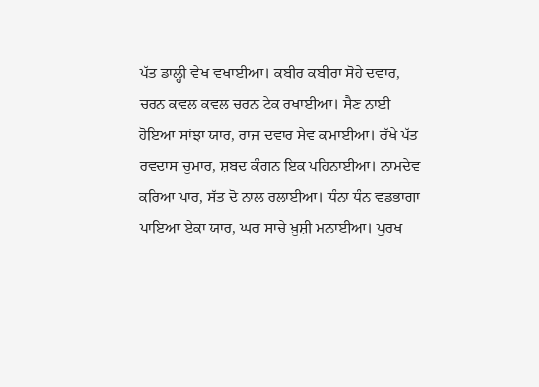ਪੱਤ ਡਾਲ੍ਹੀ ਵੇਖ ਵਖਾਈਆ। ਕਬੀਰ ਕਬੀਰਾ ਸੋਹੇ ਦਵਾਰ, ਚਰਨ ਕਵਲ ਕਵਲ ਚਰਨ ਟੇਕ ਰਖਾਈਆ। ਸੈਣ ਨਾਈ ਹੋਇਆ ਸਾਂਝਾ ਯਾਰ, ਰਾਜ ਦਵਾਰ ਸੇਵ ਕਮਾਈਆ। ਰੱਖੇ ਪੱਤ ਰਵਦਾਸ ਚੁਮਾਰ, ਸ਼ਬਦ ਕੰਗਨ ਇਕ ਪਹਿਨਾਈਆ। ਨਾਮਦੇਵ ਕਰਿਆ ਪਾਰ, ਸੱਤ ਦੋ ਨਾਲ ਰਲਾਈਆ। ਧੰਨਾ ਧੰਨ ਵਡਭਾਗਾ ਪਾਇਆ ਏਕਾ ਯਾਰ, ਘਰ ਸਾਚੇ ਖ਼ੁਸ਼ੀ ਮਨਾਈਆ। ਪੁਰਖ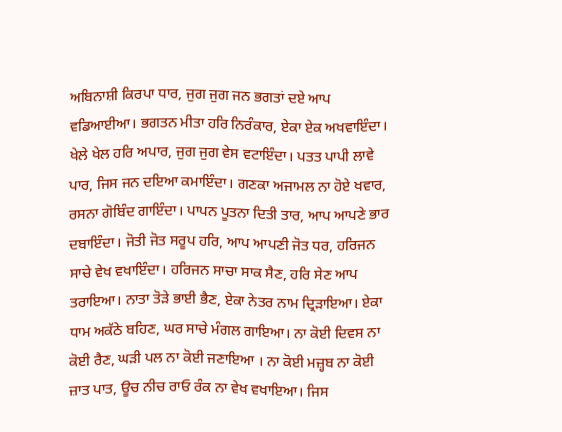ਅਬਿਨਾਸ਼ੀ ਕਿਰਪਾ ਧਾਰ, ਜੁਗ ਜੁਗ ਜਨ ਭਗਤਾਂ ਦਏ ਆਪ ਵਡਿਆਈਆ। ਭਗਤਨ ਮੀਤਾ ਹਰਿ ਨਿਰੰਕਾਰ, ਏਕਾ ਏਕ ਅਖਵਾਇੰਦਾ। ਖੇਲੇ ਖੇਲ ਹਰਿ ਅਪਾਰ, ਜੁਗ ਜੁਗ ਵੇਸ ਵਟਾਇੰਦਾ। ਪਤਤ ਪਾਪੀ ਲਾਵੇ ਪਾਰ, ਜਿਸ ਜਨ ਦਇਆ ਕਮਾਇੰਦਾ। ਗਣਕਾ ਅਜਾਮਲ ਨਾ ਹੋਏ ਖਵਾਰ, ਰਸਨਾ ਗੋਬਿੰਦ ਗਾਇੰਦਾ। ਪਾਪਨ ਪੂਤਨਾ ਦਿਤੀ ਤਾਰ, ਆਪ ਆਪਣੇ ਭਾਰ ਦਬਾਇੰਦਾ। ਜੋਤੀ ਜੋਤ ਸਰੂਪ ਹਰਿ, ਆਪ ਆਪਣੀ ਜੋਤ ਧਰ, ਹਰਿਜਨ ਸਾਚੇ ਵੇਖ ਵਖਾਇੰਦਾ। ਹਰਿਜਨ ਸਾਚਾ ਸਾਕ ਸੈਣ, ਹਰਿ ਸੇਣ ਆਪ ਤਰਾਇਆ। ਨਾਤਾ ਤੋੜੇ ਭਾਈ ਭੈਣ, ਏਕਾ ਨੇਤਰ ਨਾਮ ਦ੍ਰਿੜਾਇਆ। ਏਕਾ ਧਾਮ ਅਕੱਠੇ ਬਹਿਣ, ਘਰ ਸਾਚੇ ਮੰਗਲ ਗਾਇਆ। ਨਾ ਕੋਈ ਦਿਵਸ ਨਾ ਕੋਈ ਰੈਣ, ਘੜੀ ਪਲ ਨਾ ਕੋਈ ਜਣਾਇਆ । ਨਾ ਕੋਈ ਮਜ਼੍ਹਬ ਨਾ ਕੋਈ ਜ਼ਾਤ ਪਾਤ, ਊਚ ਨੀਚ ਰਾਓ ਰੰਕ ਨਾ ਵੇਖ ਵਖਾਇਆ। ਜਿਸ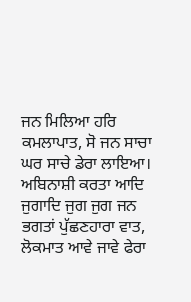ਜਨ ਮਿਲਿਆ ਹਰਿ ਕਮਲਾਪਾਤ, ਸੋ ਜਨ ਸਾਚਾ ਘਰ ਸਾਚੇ ਡੇਰਾ ਲਾਇਆ। ਅਬਿਨਾਸ਼ੀ ਕਰਤਾ ਆਦਿ ਜੁਗਾਦਿ ਜੁਗ ਜੁਗ ਜਨ ਭਗਤਾਂ ਪੁੱਛਣਹਾਰਾ ਵਾਤ, ਲੋਕਮਾਤ ਆਵੇ ਜਾਵੇ ਫੇਰਾ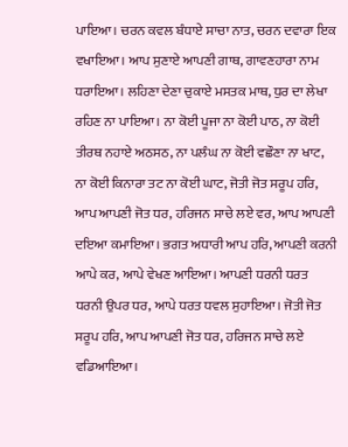ਪਾਇਆ। ਚਰਨ ਕਵਲ ਬੰਧਾਏ ਸਾਚਾ ਨਾਤ, ਚਰਨ ਦਵਾਰਾ ਇਕ ਵਖਾਇਆ। ਆਪ ਸੁਣਾਏ ਆਪਣੀ ਗਾਥ, ਗਾਵਣਹਾਰਾ ਨਾਮ ਧਰਾਇਆ। ਲਹਿਣਾ ਦੇਣਾ ਚੁਕਾਏ ਮਸਤਕ ਮਾਥ, ਧੁਰ ਦਾ ਲੇਖਾ ਰਹਿਣ ਨਾ ਪਾਇਆ। ਨਾ ਕੋਈ ਪੂਜਾ ਨਾ ਕੋਈ ਪਾਠ, ਨਾ ਕੋਈ ਤੀਰਥ ਨਹਾਏ ਅਠਸਠ, ਨਾ ਪਲੰਘ ਨਾ ਕੋਈ ਵਛੌਣਾ ਨਾ ਖਾਟ, ਨਾ ਕੋਈ ਕਿਨਾਰਾ ਤਟ ਨਾ ਕੋਈ ਘਾਟ, ਜੋਤੀ ਜੋਤ ਸਰੂਪ ਹਰਿ, ਆਪ ਆਪਣੀ ਜੋਤ ਧਰ, ਹਰਿਜਨ ਸਾਚੇ ਲਏ ਵਰ, ਆਪ ਆਪਣੀ ਦਇਆ ਕਮਾਇਆ। ਭਗਤ ਅਧਾਰੀ ਆਪ ਹਰਿ, ਆਪਣੀ ਕਰਨੀ ਆਪੇ ਕਰ, ਆਪੇ ਵੇਖਣ ਆਇਆ। ਆਪਣੀ ਧਰਨੀ ਧਰਤ ਧਰਨੀ ਉਪਰ ਧਰ, ਆਪੇ ਧਰਤ ਧਵਲ ਸੁਹਾਇਆ। ਜੋਤੀ ਜੋਤ ਸਰੂਪ ਹਰਿ, ਆਪ ਆਪਣੀ ਜੋਤ ਧਰ, ਹਰਿਜਨ ਸਾਚੇ ਲਏ ਵਡਿਆਇਆ।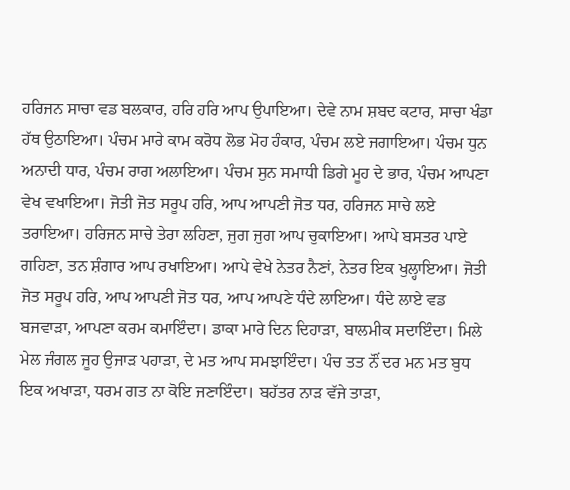ਹਰਿਜਨ ਸਾਚਾ ਵਡ ਬਲਕਾਰ, ਹਰਿ ਹਰਿ ਆਪ ਉਪਾਇਆ। ਦੇਵੇ ਨਾਮ ਸ਼ਬਦ ਕਟਾਰ, ਸਾਚਾ ਖੰਡਾ ਹੱਥ ਉਠਾਇਆ। ਪੰਚਮ ਮਾਰੇ ਕਾਮ ਕਰੋਧ ਲੋਭ ਮੋਹ ਹੰਕਾਰ, ਪੰਚਮ ਲਏ ਜਗਾਇਆ। ਪੰਚਮ ਧੁਨ ਅਨਾਦੀ ਧਾਰ, ਪੰਚਮ ਰਾਗ ਅਲਾਇਆ। ਪੰਚਮ ਸੁਨ ਸਮਾਧੀ ਡਿਗੇ ਮੂਹ ਦੇ ਭਾਰ, ਪੰਚਮ ਆਪਣਾ ਵੇਖ ਵਖਾਇਆ। ਜੋਤੀ ਜੋਤ ਸਰੂਪ ਹਰਿ, ਆਪ ਆਪਣੀ ਜੋਤ ਧਰ, ਹਰਿਜਨ ਸਾਚੇ ਲਏ ਤਰਾਇਆ। ਹਰਿਜਨ ਸਾਚੇ ਤੇਰਾ ਲਹਿਣਾ, ਜੁਗ ਜੁਗ ਆਪ ਚੁਕਾਇਆ। ਆਪੇ ਬਸਤਰ ਪਾਏ ਗਹਿਣਾ, ਤਨ ਸ਼ੰਗਾਰ ਆਪ ਰਖਾਇਆ। ਆਪੇ ਵੇਖੇ ਨੇਤਰ ਨੈਣਾਂ, ਨੇਤਰ ਇਕ ਖੁਲ੍ਹਾਇਆ। ਜੋਤੀ ਜੋਤ ਸਰੂਪ ਹਰਿ, ਆਪ ਆਪਣੀ ਜੋਤ ਧਰ, ਆਪ ਆਪਣੇ ਧੰਦੇ ਲਾਇਆ। ਧੰਦੇ ਲਾਏ ਵਡ ਬਜਵਾੜਾ, ਆਪਣਾ ਕਰਮ ਕਮਾਇੰਦਾ। ਡਾਕਾ ਮਾਰੇ ਦਿਨ ਦਿਹਾੜਾ, ਬਾਲਮੀਕ ਸਦਾਇੰਦਾ। ਮਿਲੇ ਮੇਲ ਜੰਗਲ ਜੂਹ ਉਜਾੜ ਪਹਾੜਾ, ਦੇ ਮਤ ਆਪ ਸਮਝਾਇੰਦਾ। ਪੰਚ ਤਤ ਨੌਂ ਦਰ ਮਨ ਮਤ ਬੁਧ ਇਕ ਅਖਾੜਾ, ਧਰਮ ਗਤ ਨਾ ਕੋਇ ਜਣਾਇੰਦਾ। ਬਹੱਤਰ ਨਾੜ ਵੱਜੇ ਤਾੜਾ,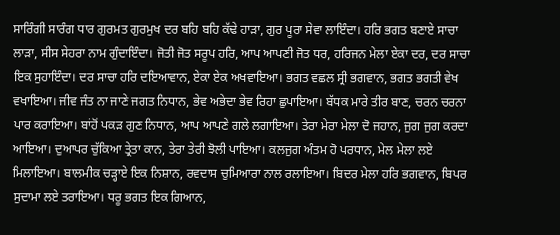ਸਾਰਿੰਗੀ ਸਾਰੰਗ ਧਾਰ ਗੁਰਮਤ ਗੁਰਮੁਖ ਦਰ ਬਹਿ ਬਹਿ ਕੱਢੇ ਹਾੜਾ, ਗੁਰ ਪੂਰਾ ਸੇਵਾ ਲਾਇੰਦਾ। ਹਰਿ ਭਗਤ ਬਣਾਏ ਸਾਚਾ ਲਾੜਾ, ਸੀਸ ਸੇਹਰਾ ਨਾਮ ਗੁੰਦਾਇੰਦਾ। ਜੋਤੀ ਜੋਤ ਸਰੂਪ ਹਰਿ, ਆਪ ਆਪਣੀ ਜੋਤ ਧਰ, ਹਰਿਜਨ ਮੇਲਾ ਏਕਾ ਦਰ, ਦਰ ਸਾਚਾ ਇਕ ਸੁਹਾਇੰਦਾ। ਦਰ ਸਾਚਾ ਹਰਿ ਦਇਆਵਾਨ, ਏਕਾ ਏਕ ਅਖਵਾਇਆ। ਭਗਤ ਵਛਲ ਸ੍ਰੀ ਭਗਵਾਨ, ਭਗਤ ਭਗਤੀ ਵੇਖ ਵਖਾਇਆ। ਜੀਵ ਜੰਤ ਨਾ ਜਾਣੇ ਜਗਤ ਨਿਧਾਨ, ਭੇਵ ਅਭੇਦਾ ਭੇਵ ਰਿਹਾ ਛੁਪਾਇਆ। ਬੱਧਕ ਮਾਰੇ ਤੀਰ ਬਾਣ, ਚਰਨ ਚਰਨਾ ਪਾਰ ਕਰਾਇਆ। ਬਾਂਹੋਂ ਪਕੜ ਗੁਣ ਨਿਧਾਨ, ਆਪ ਆਪਣੇ ਗਲੇ ਲਗਾਇਆ। ਤੇਰਾ ਮੇਰਾ ਮੇਲਾ ਦੋ ਜਹਾਨ, ਜੁਗ ਜੁਗ ਕਰਦਾ ਆਇਆ। ਦੁਆਪਰ ਚੁੱਕਿਆ ਤ੍ਰੇਤਾ ਕਾਨ, ਤੇਰਾ ਤੇਰੀ ਝੋਲੀ ਪਾਇਆ। ਕਲਜੁਗ ਅੰਤਮ ਹੋ ਪਰਧਾਨ, ਮੇਲ ਮੇਲਾ ਲਏ ਮਿਲਾਇਆ। ਬਾਲਮੀਕ ਚੜ੍ਹਾਏ ਇਕ ਨਿਸ਼ਾਨ, ਰਵਦਾਸ ਚੁਮਿਆਰਾ ਨਾਲ ਰਲਾਇਆ। ਬਿਦਰ ਮੇਲਾ ਹਰਿ ਭਗਵਾਨ, ਬਿਪਰ ਸੁਦਾਮਾ ਲਏ ਤਰਾਇਆ। ਧਰੂ ਭਗਤ ਇਕ ਗਿਆਨ,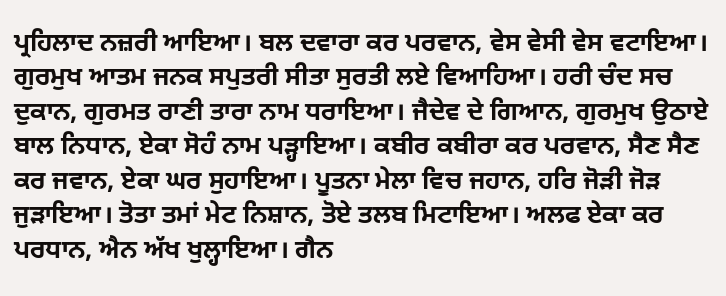ਪ੍ਰਹਿਲਾਦ ਨਜ਼ਰੀ ਆਇਆ। ਬਲ ਦਵਾਰਾ ਕਰ ਪਰਵਾਨ, ਵੇਸ ਵੇਸੀ ਵੇਸ ਵਟਾਇਆ। ਗੁਰਮੁਖ ਆਤਮ ਜਨਕ ਸਪੁਤਰੀ ਸੀਤਾ ਸੁਰਤੀ ਲਏ ਵਿਆਹਿਆ। ਹਰੀ ਚੰਦ ਸਚ ਦੁਕਾਨ, ਗੁਰਮਤ ਰਾਣੀ ਤਾਰਾ ਨਾਮ ਧਰਾਇਆ। ਜੈਦੇਵ ਦੇ ਗਿਆਨ, ਗੁਰਮੁਖ ਉਠਾਏ ਬਾਲ ਨਿਧਾਨ, ਏਕਾ ਸੋਹੰ ਨਾਮ ਪੜ੍ਹਾਇਆ। ਕਬੀਰ ਕਬੀਰਾ ਕਰ ਪਰਵਾਨ, ਸੈਣ ਸੈਣ ਕਰ ਜਵਾਨ, ਏਕਾ ਘਰ ਸੁਹਾਇਆ। ਪੂਤਨਾ ਮੇਲਾ ਵਿਚ ਜਹਾਨ, ਹਰਿ ਜੋੜੀ ਜੋੜ ਜੁੜਾਇਆ। ਤੋਤਾ ਤਮਾਂ ਮੇਟ ਨਿਸ਼ਾਨ, ਤੋਏ ਤਲਬ ਮਿਟਾਇਆ। ਅਲਫ ਏਕਾ ਕਰ ਪਰਧਾਨ, ਐਨ ਅੱਖ ਖੁਲ੍ਹਾਇਆ। ਗੈਨ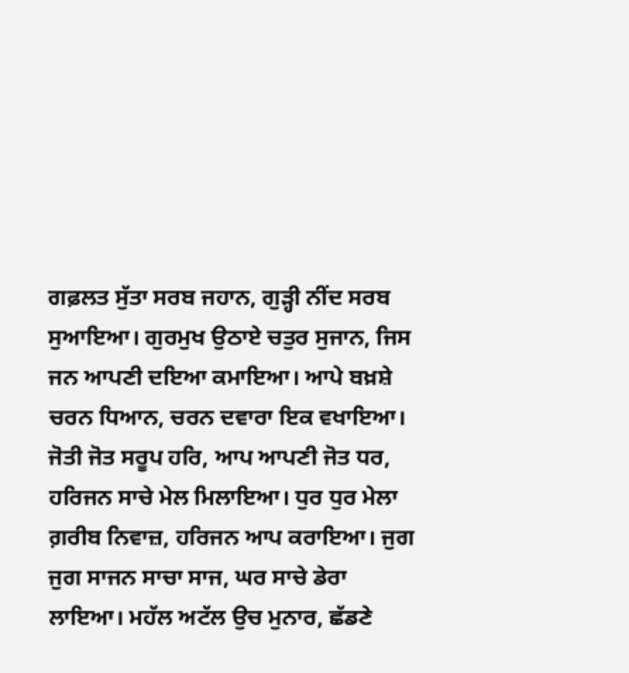ਗਫ਼ਲਤ ਸੁੱਤਾ ਸਰਬ ਜਹਾਨ, ਗੁੜ੍ਹੀ ਨੀਂਦ ਸਰਬ ਸੁਆਇਆ। ਗੁਰਮੁਖ ਉਠਾਏ ਚਤੁਰ ਸੁਜਾਨ, ਜਿਸ ਜਨ ਆਪਣੀ ਦਇਆ ਕਮਾਇਆ। ਆਪੇ ਬਖ਼ਸ਼ੇ ਚਰਨ ਧਿਆਨ, ਚਰਨ ਦਵਾਰਾ ਇਕ ਵਖਾਇਆ। ਜੋਤੀ ਜੋਤ ਸਰੂਪ ਹਰਿ, ਆਪ ਆਪਣੀ ਜੋਤ ਧਰ, ਹਰਿਜਨ ਸਾਚੇ ਮੇਲ ਮਿਲਾਇਆ। ਧੁਰ ਧੁਰ ਮੇਲਾ ਗ਼ਰੀਬ ਨਿਵਾਜ਼, ਹਰਿਜਨ ਆਪ ਕਰਾਇਆ। ਜੁਗ ਜੁਗ ਸਾਜਨ ਸਾਚਾ ਸਾਜ, ਘਰ ਸਾਚੇ ਡੇਰਾ ਲਾਇਆ। ਮਹੱਲ ਅਟੱਲ ਉਚ ਮੁਨਾਰ, ਛੱਡਣੇ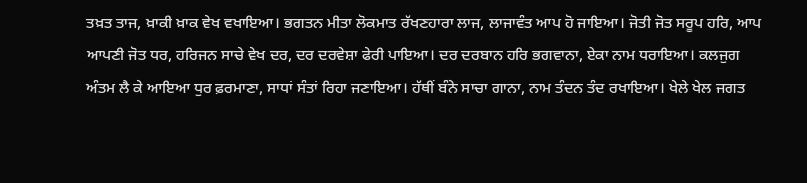ਤਖ਼ਤ ਤਾਜ, ਖ਼ਾਕੀ ਖ਼ਾਕ ਵੇਖ ਵਖਾਇਆ। ਭਗਤਨ ਮੀਤਾ ਲੋਕਮਾਤ ਰੱਖਣਹਾਰਾ ਲਾਜ, ਲਾਜਾਵੰਤ ਆਪ ਹੋ ਜਾਇਆ। ਜੋਤੀ ਜੋਤ ਸਰੂਪ ਹਰਿ, ਆਪ ਆਪਣੀ ਜੋਤ ਧਰ, ਹਰਿਜਨ ਸਾਚੇ ਵੇਖ ਦਰ, ਦਰ ਦਰਵੇਸ਼ਾ ਫੇਰੀ ਪਾਇਆ। ਦਰ ਦਰਬਾਨ ਹਰਿ ਭਗਵਾਨਾ, ਏਕਾ ਨਾਮ ਧਰਾਇਆ। ਕਲਜੁਗ ਅੰਤਮ ਲੈ ਕੇ ਆਇਆ ਧੁਰ ਫ਼ਰਮਾਣਾ, ਸਾਧਾਂ ਸੰਤਾਂ ਰਿਹਾ ਜਣਾਇਆ। ਹੱਥੀਂ ਬੰਨੇ ਸਾਚਾ ਗਾਨਾ, ਨਾਮ ਤੰਦਨ ਤੰਦ ਰਖਾਇਆ। ਖੇਲੇ ਖੇਲ ਜਗਤ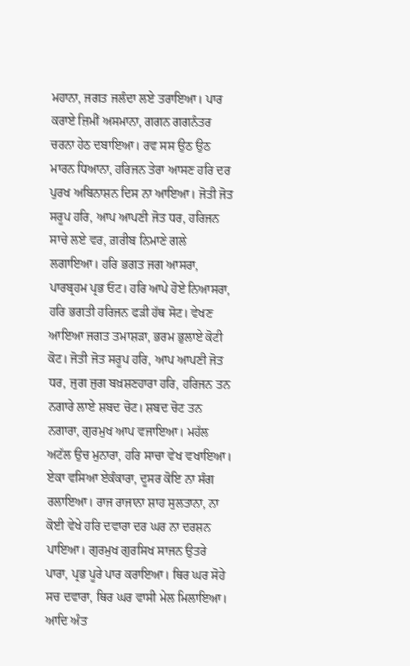ਮਹਾਨਾ, ਜਗਤ ਜਲੰਦਾ ਲਏ ਤਰਾਇਆ। ਪਾਰ ਕਰਾਏ ਜ਼ਿਮੀਂ ਅਸਮਾਨਾ, ਗਗਨ ਗਗਨੰਤਰ ਚਰਨਾ ਹੇਠ ਦਬਾਇਆ। ਰਵ ਸਸ ਉਠ ਉਠ ਮਾਰਨ ਧਿਆਨਾ, ਹਰਿਜਨ ਤੇਰਾ ਆਸਣ ਹਰਿ ਦਰ ਪੁਰਖ ਅਬਿਨਾਸ਼ਨ ਦਿਸ ਨਾ ਆਇਆ। ਜੋਤੀ ਜੋਤ ਸਰੂਪ ਹਰਿ, ਆਪ ਆਪਣੀ ਜੋਤ ਧਰ, ਹਰਿਜਨ ਸਾਚੇ ਲਏ ਵਰ, ਗ਼ਰੀਬ ਨਿਮਾਣੇ ਗਲੇ ਲਗਾਇਆ। ਹਰਿ ਭਗਤ ਜਗ ਆਸਰਾ, ਪਾਰਬ੍ਰਹਮ ਪ੍ਰਭ ਓਟ। ਹਰਿ ਆਪੇ ਹੋਏ ਨਿਆਸਰਾ, ਹਰਿ ਭਗਤੀ ਹਰਿਜਨ ਫੜੀ ਹੱਥ ਸੋਟ। ਵੇਖਣ ਆਇਆ ਜਗਤ ਤਮਾਸ਼ੜਾ, ਭਰਮ ਭੁਲਾਏ ਕੋਟੀ ਕੋਟ। ਜੋਤੀ ਜੋਤ ਸਰੂਪ ਹਰਿ, ਆਪ ਆਪਣੀ ਜੋਤ ਧਰ, ਜੁਗ ਜੁਗ ਬਖ਼ਸ਼ਣਹਾਰਾ ਹਰਿ, ਹਰਿਜਨ ਤਨ ਨਗਾਰੇ ਲਾਏ ਸ਼ਬਦ ਚੋਟ। ਸ਼ਬਦ ਚੋਟ ਤਨ ਨਗਾਰਾ, ਗੁਰਮੁਖ ਆਪ ਵਜਾਇਆ। ਮਹੱਲ ਅਟੱਲ ਉਚ ਮੁਨਾਰਾ, ਹਰਿ ਸਾਚਾ ਵੇਖ ਵਖਾਇਆ। ਏਕਾ ਵਸਿਆ ਏਕੰਕਾਰਾ, ਦੂਸਰ ਕੋਇ ਨਾ ਸੰਗ ਰਲਾਇਆ। ਰਾਜ ਰਾਜਾਨਾ ਸ਼ਾਹ ਸੁਲਤਾਨਾ, ਨਾ ਕੋਈ ਵੇਖੇ ਹਰਿ ਦਵਾਰਾ ਦਰ ਘਰ ਨਾ ਦਰਸ਼ਨ ਪਾਇਆ। ਗੁਰਮੁਖ ਗੁਰਸਿਖ ਸਾਜਨ ਉਤਰੇ ਪਾਰਾ, ਪ੍ਰਭ ਪੂਰੇ ਪਾਰ ਕਰਾਇਆ। ਥਿਰ ਘਰ ਸੋਹੇ ਸਚ ਦਵਾਰਾ, ਥਿਰ ਘਰ ਵਾਸੀ ਮੇਲ ਮਿਲਾਇਆ। ਆਦਿ ਅੰਤ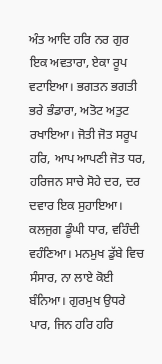ਅੰਤ ਆਦਿ ਹਰਿ ਨਰ ਗੁਰ ਇਕ ਅਵਤਾਰਾ, ਏਕਾ ਰੂਪ ਵਟਾਇਆ। ਭਗਤਨ ਭਗਤੀ ਭਰੇ ਭੰਡਾਰਾ, ਅਤੋਟ ਅਤੁਟ ਰਖਾਇਆ। ਜੋਤੀ ਜੋਤ ਸਰੂਪ ਹਰਿ, ਆਪ ਆਪਣੀ ਜੋਤ ਧਰ, ਹਰਿਜਨ ਸਾਚੇ ਸੋਹੇ ਦਰ, ਦਰ ਦਵਾਰ ਇਕ ਸੁਹਾਇਆ। ਕਲਜੁਗ ਡੂੰਘੀ ਧਾਰ, ਵਹਿੰਦੀ ਵਹੰਣਿਆ। ਮਨਮੁਖ ਡੁੱਬੇ ਵਿਚ ਸੰਸਾਰ, ਨਾ ਲਾਏ ਕੋਈ ਬੰਨਿਆ। ਗੁਰਮੁਖ ਉਧਰੇ ਪਾਰ, ਜਿਨ ਹਰਿ ਹਰਿ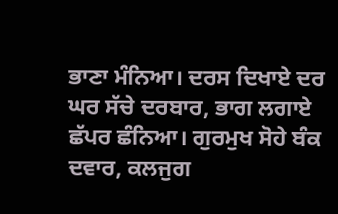ਭਾਣਾ ਮੰਨਿਆ। ਦਰਸ ਦਿਖਾਏ ਦਰ ਘਰ ਸੱਚੇ ਦਰਬਾਰ, ਭਾਗ ਲਗਾਏ ਛੱਪਰ ਛੰਨਿਆ। ਗੁਰਮੁਖ ਸੋਹੇ ਬੰਕ ਦਵਾਰ, ਕਲਜੁਗ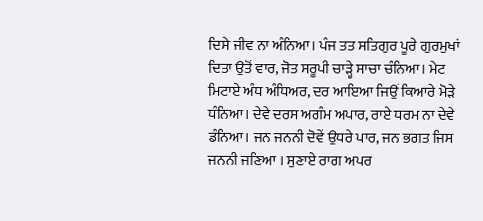ਦਿਸੇ ਜੀਵ ਨਾ ਅੰਨਿਆ। ਪੰਜ ਤਤ ਸਤਿਗੁਰ ਪੂਰੇ ਗੁਰਮੁਖਾਂ ਦਿਤਾ ਉਤੋਂ ਵਾਰ, ਜੋਤ ਸਰੂਪੀ ਚਾੜ੍ਹੇ ਸਾਚਾ ਚੰਨਿਆ। ਮੇਟ ਮਿਟਾਏ ਅੰਧ ਅੰਧਿਅਰ, ਦਰ ਆਇਆ ਜਿਉਂ ਕਿਆਰੇ ਮੋੜੇ ਧੰਨਿਆ। ਦੇਵੇ ਦਰਸ ਅਗੰਮ ਅਪਾਰ, ਰਾਏ ਧਰਮ ਨਾ ਦੇਵੇ ਡੰਨਿਆ। ਜਨ ਜਨਨੀ ਦੋਵੇਂ ਉਧਰੇ ਪਾਰ, ਜਨ ਭਗਤ ਜਿਸ ਜਨਨੀ ਜਣਿਆ । ਸੁਣਾਏ ਰਾਗ ਅਪਰ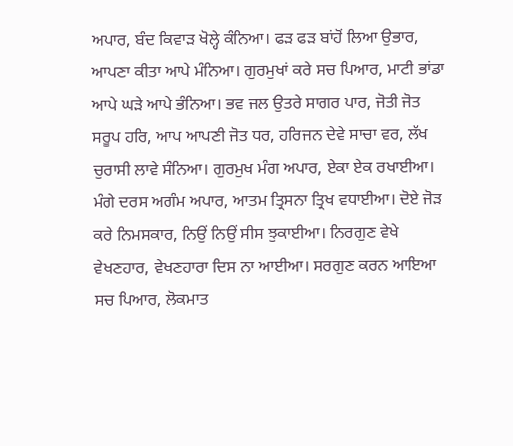ਅਪਾਰ, ਬੰਦ ਕਿਵਾੜ ਖੋਲ੍ਹੇ ਕੰਨਿਆ। ਫੜ ਫੜ ਬਾਂਹੋਂ ਲਿਆ ਉਭਾਰ, ਆਪਣਾ ਕੀਤਾ ਆਪੇ ਮੰਨਿਆ। ਗੁਰਮੁਖਾਂ ਕਰੇ ਸਚ ਪਿਆਰ, ਮਾਟੀ ਭਾਂਡਾ ਆਪੇ ਘੜੇ ਆਪੇ ਭੰਨਿਆ। ਭਵ ਜਲ ਉਤਰੇ ਸਾਗਰ ਪਾਰ, ਜੋਤੀ ਜੋਤ ਸਰੂਪ ਹਰਿ, ਆਪ ਆਪਣੀ ਜੋਤ ਧਰ, ਹਰਿਜਨ ਦੇਵੇ ਸਾਚਾ ਵਰ, ਲੱਖ ਚੁਰਾਸੀ ਲਾਵੇ ਸੰਨਿਆ। ਗੁਰਮੁਖ ਮੰਗ ਅਪਾਰ, ਏਕਾ ਏਕ ਰਖਾਈਆ। ਮੰਗੇ ਦਰਸ ਅਗੰਮ ਅਪਾਰ, ਆਤਮ ਤ੍ਰਿਸਨਾ ਤ੍ਰਿਖ ਵਧਾਈਆ। ਦੋਏ ਜੋੜ ਕਰੇ ਨਿਮਸਕਾਰ, ਨਿਉਂ ਨਿਉਂ ਸੀਸ ਝੁਕਾਈਆ। ਨਿਰਗੁਣ ਵੇਖੇ ਵੇਖਣਹਾਰ, ਵੇਖਣਹਾਰਾ ਦਿਸ ਨਾ ਆਈਆ। ਸਰਗੁਣ ਕਰਨ ਆਇਆ ਸਚ ਪਿਆਰ, ਲੋਕਮਾਤ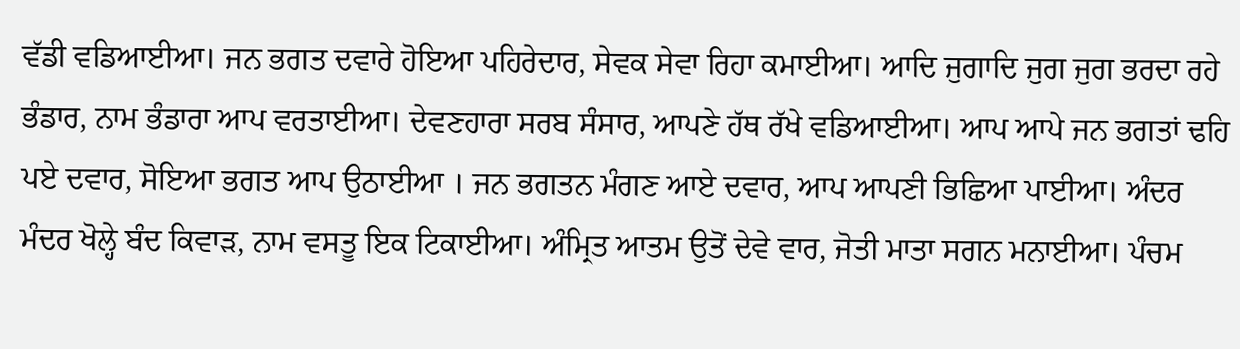ਵੱਡੀ ਵਡਿਆਈਆ। ਜਨ ਭਗਤ ਦਵਾਰੇ ਹੋਇਆ ਪਹਿਰੇਦਾਰ, ਸੇਵਕ ਸੇਵਾ ਰਿਹਾ ਕਮਾਈਆ। ਆਦਿ ਜੁਗਾਦਿ ਜੁਗ ਜੁਗ ਭਰਦਾ ਰਹੇ ਭੰਡਾਰ, ਨਾਮ ਭੰਡਾਰਾ ਆਪ ਵਰਤਾਈਆ। ਦੇਵਣਹਾਰਾ ਸਰਬ ਸੰਸਾਰ, ਆਪਣੇ ਹੱਥ ਰੱਖੇ ਵਡਿਆਈਆ। ਆਪ ਆਪੇ ਜਨ ਭਗਤਾਂ ਢਹਿ ਪਏ ਦਵਾਰ, ਸੋਇਆ ਭਗਤ ਆਪ ਉਠਾਈਆ । ਜਨ ਭਗਤਨ ਮੰਗਣ ਆਏ ਦਵਾਰ, ਆਪ ਆਪਣੀ ਭਿਛਿਆ ਪਾਈਆ। ਅੰਦਰ ਮੰਦਰ ਖੋਲ੍ਹੇ ਬੰਦ ਕਿਵਾੜ, ਨਾਮ ਵਸਤੂ ਇਕ ਟਿਕਾਈਆ। ਅੰਮ੍ਰਿਤ ਆਤਮ ਉਤੋਂ ਦੇਵੇ ਵਾਰ, ਜੋਤੀ ਮਾਤਾ ਸਗਨ ਮਨਾਈਆ। ਪੰਚਮ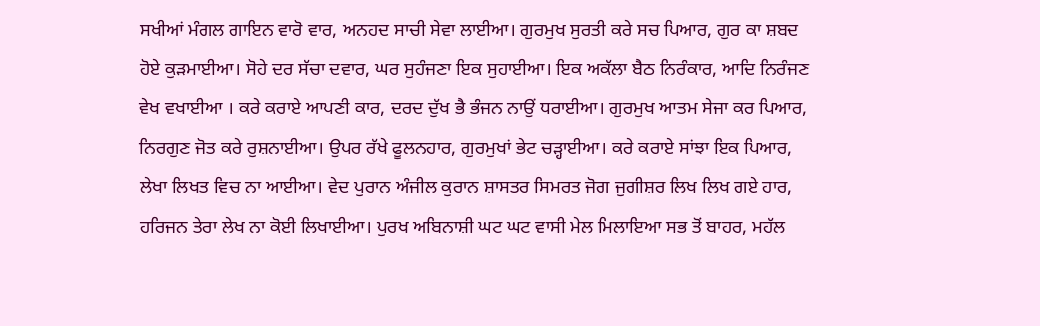ਸਖੀਆਂ ਮੰਗਲ ਗਾਇਨ ਵਾਰੋ ਵਾਰ, ਅਨਹਦ ਸਾਚੀ ਸੇਵਾ ਲਾਈਆ। ਗੁਰਮੁਖ ਸੁਰਤੀ ਕਰੇ ਸਚ ਪਿਆਰ, ਗੁਰ ਕਾ ਸ਼ਬਦ ਹੋਏ ਕੁੜਮਾਈਆ। ਸੋਹੇ ਦਰ ਸੱਚਾ ਦਵਾਰ, ਘਰ ਸੁਹੰਜਣਾ ਇਕ ਸੁਹਾਈਆ। ਇਕ ਅਕੱਲਾ ਬੈਠ ਨਿਰੰਕਾਰ, ਆਦਿ ਨਿਰੰਜਣ ਵੇਖ ਵਖਾਈਆ । ਕਰੇ ਕਰਾਏ ਆਪਣੀ ਕਾਰ, ਦਰਦ ਦੁੱਖ ਭੈ ਭੰਜਨ ਨਾਉਂ ਧਰਾਈਆ। ਗੁਰਮੁਖ ਆਤਮ ਸੇਜਾ ਕਰ ਪਿਆਰ, ਨਿਰਗੁਣ ਜੋਤ ਕਰੇ ਰੁਸ਼ਨਾਈਆ। ਉਪਰ ਰੱਖੇ ਫੂਲਨਹਾਰ, ਗੁਰਮੁਖਾਂ ਭੇਟ ਚੜ੍ਹਾਈਆ। ਕਰੇ ਕਰਾਏ ਸਾਂਝਾ ਇਕ ਪਿਆਰ, ਲੇਖਾ ਲਿਖਤ ਵਿਚ ਨਾ ਆਈਆ। ਵੇਦ ਪੁਰਾਨ ਅੰਜੀਲ ਕੁਰਾਨ ਸ਼ਾਸਤਰ ਸਿਮਰਤ ਜੋਗ ਜੁਗੀਸ਼ਰ ਲਿਖ ਲਿਖ ਗਏ ਹਾਰ, ਹਰਿਜਨ ਤੇਰਾ ਲੇਖ ਨਾ ਕੋਈ ਲਿਖਾਈਆ। ਪੁਰਖ ਅਬਿਨਾਸ਼ੀ ਘਟ ਘਟ ਵਾਸੀ ਮੇਲ ਮਿਲਾਇਆ ਸਭ ਤੋਂ ਬਾਹਰ, ਮਹੱਲ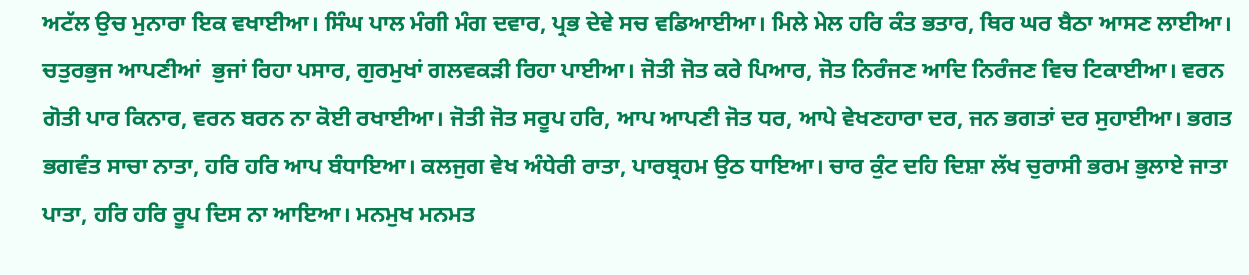ਅਟੱਲ ਉਚ ਮੁਨਾਰਾ ਇਕ ਵਖਾਈਆ। ਸਿੰਘ ਪਾਲ ਮੰਗੀ ਮੰਗ ਦਵਾਰ, ਪ੍ਰਭ ਦੇਵੇ ਸਚ ਵਡਿਆਈਆ। ਮਿਲੇ ਮੇਲ ਹਰਿ ਕੰਤ ਭਤਾਰ, ਥਿਰ ਘਰ ਬੈਠਾ ਆਸਣ ਲਾਈਆ। ਚਤੁਰਭੁਜ ਆਪਣੀਆਂ  ਭੁਜਾਂ ਰਿਹਾ ਪਸਾਰ, ਗੁਰਮੁਖਾਂ ਗਲਵਕੜੀ ਰਿਹਾ ਪਾਈਆ। ਜੋਤੀ ਜੋਤ ਕਰੇ ਪਿਆਰ, ਜੋਤ ਨਿਰੰਜਣ ਆਦਿ ਨਿਰੰਜਣ ਵਿਚ ਟਿਕਾਈਆ। ਵਰਨ ਗੋਤੀ ਪਾਰ ਕਿਨਾਰ, ਵਰਨ ਬਰਨ ਨਾ ਕੋਈ ਰਖਾਈਆ। ਜੋਤੀ ਜੋਤ ਸਰੂਪ ਹਰਿ, ਆਪ ਆਪਣੀ ਜੋਤ ਧਰ, ਆਪੇ ਵੇਖਣਹਾਰਾ ਦਰ, ਜਨ ਭਗਤਾਂ ਦਰ ਸੁਹਾਈਆ। ਭਗਤ ਭਗਵੰਤ ਸਾਚਾ ਨਾਤਾ, ਹਰਿ ਹਰਿ ਆਪ ਬੰਧਾਇਆ। ਕਲਜੁਗ ਵੇਖ ਅੰਧੇਰੀ ਰਾਤਾ, ਪਾਰਬ੍ਰਹਮ ਉਠ ਧਾਇਆ। ਚਾਰ ਕੁੰਟ ਦਹਿ ਦਿਸ਼ਾ ਲੱਖ ਚੁਰਾਸੀ ਭਰਮ ਭੁਲਾਏ ਜਾਤਾ ਪਾਤਾ, ਹਰਿ ਹਰਿ ਰੂਪ ਦਿਸ ਨਾ ਆਇਆ। ਮਨਮੁਖ ਮਨਮਤ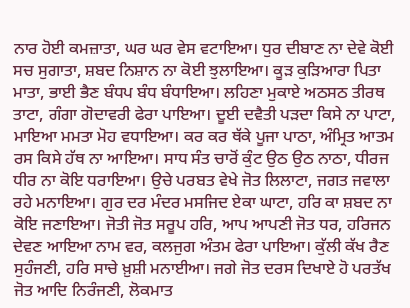ਨਾਰ ਹੋਈ ਕਮਜ਼ਾਤਾ, ਘਰ ਘਰ ਵੇਸ ਵਟਾਇਆ। ਧੁਰ ਦੀਬਾਣ ਨਾ ਦੇਵੇ ਕੋਈ ਸਚ ਸੁਗਾਤਾ, ਸ਼ਬਦ ਨਿਸ਼ਾਨ ਨਾ ਕੋਈ ਝੁਲਾਇਆ। ਕੂੜ ਕੁੜਿਆਰਾ ਪਿਤਾ ਮਾਤਾ, ਭਾਈ ਭੈਣ ਬੰਧਪ ਬੰਧ ਬੰਧਾਇਆ। ਲਹਿਣਾ ਮੁਕਾਏ ਅਠਸਠ ਤੀਰਥ ਤਾਟਾ, ਗੰਗਾ ਗੋਦਾਵਰੀ ਫੇਰਾ ਪਾਇਆ। ਦੂਈ ਦਵੈਤੀ ਪੜਦਾ ਕਿਸੇ ਨਾ ਪਾਟਾ, ਮਾਇਆ ਮਮਤਾ ਮੋਹ ਵਧਾਇਆ। ਕਰ ਕਰ ਥੱਕੇ ਪੂਜਾ ਪਾਠਾ, ਅੰਮ੍ਰਿਤ ਆਤਮ ਰਸ ਕਿਸੇ ਹੱਥ ਨਾ ਆਇਆ। ਸਾਧ ਸੰਤ ਚਾਰੋਂ ਕੁੰਟ ਉਠ ਉਠ ਨਾਠਾ, ਧੀਰਜ ਧੀਰ ਨਾ ਕੋਇ ਧਰਾਇਆ। ਉਚੇ ਪਰਬਤ ਵੇਖੇ ਜੋਤ ਲਿਲਾਟਾ, ਜਗਤ ਜਵਾਲਾ ਰਹੇ ਮਨਾਇਆ। ਗੁਰ ਦਰ ਮੰਦਰ ਮਸਜਿਦ ਏਕਾ ਘਾਟਾ, ਹਰਿ ਕਾ ਸ਼ਬਦ ਨਾ ਕੋਇ ਜਣਾਇਆ। ਜੋਤੀ ਜੋਤ ਸਰੂਪ ਹਰਿ, ਆਪ ਆਪਣੀ ਜੋਤ ਧਰ, ਹਰਿਜਨ ਦੇਵਣ ਆਇਆ ਨਾਮ ਵਰ, ਕਲਜੁਗ ਅੰਤਮ ਫੇਰਾ ਪਾਇਆ। ਕੁੱਲੀ ਕੱਖ ਰੈਣ ਸੁਹੰਜਣੀ, ਹਰਿ ਸਾਚੇ ਖ਼ੁਸ਼ੀ ਮਨਾਈਆ। ਜਗੇ ਜੋਤ ਦਰਸ ਦਿਖਾਏ ਹੋ ਪਰਤੱਖ ਜੋਤ ਆਦਿ ਨਿਰੰਜਣੀ, ਲੋਕਮਾਤ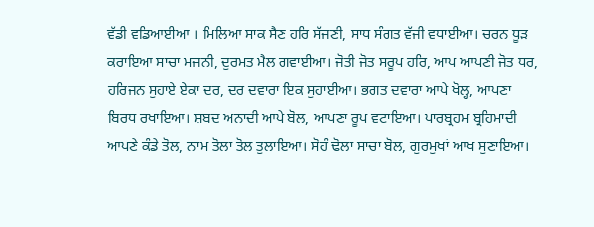ਵੱਡੀ ਵਡਿਆਈਆ । ਮਿਲਿਆ ਸਾਕ ਸੈਣ ਹਰਿ ਸੱਜਣੀ, ਸਾਧ ਸੰਗਤ ਵੱਜੀ ਵਧਾਈਆ। ਚਰਨ ਧੂੜ ਕਰਾਇਆ ਸਾਚਾ ਮਜਨੀ, ਦੁਰਮਤ ਮੈਲ ਗਵਾਈਆ। ਜੋਤੀ ਜੋਤ ਸਰੂਪ ਹਰਿ, ਆਪ ਆਪਣੀ ਜੋਤ ਧਰ, ਹਰਿਜਨ ਸੁਹਾਏ ਏਕਾ ਦਰ, ਦਰ ਦਵਾਰਾ ਇਕ ਸੁਹਾਈਆ। ਭਗਤ ਦਵਾਰਾ ਆਪੇ ਖੋਲ੍ਹ, ਆਪਣਾ ਬਿਰਧ ਰਖਾਇਆ। ਸ਼ਬਦ ਅਨਾਦੀ ਆਪੇ ਬੋਲ, ਆਪਣਾ ਰੂਪ ਵਟਾਇਆ। ਪਾਰਬ੍ਰਹਮ ਬ੍ਰਹਿਮਾਦੀ ਆਪਣੇ ਕੰਡੇ ਤੋਲ, ਨਾਮ ਤੋਲਾ ਤੋਲ ਤੁਲਾਇਆ। ਸੋਹੰ ਢੋਲਾ ਸਾਚਾ ਬੋਲ, ਗੁਰਮੁਖਾਂ ਆਖ ਸੁਣਾਇਆ।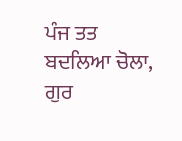ਪੰਜ ਤਤ ਬਦਲਿਆ ਚੋਲਾ, ਗੁਰ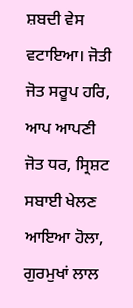ਸ਼ਬਦੀ ਵੇਸ ਵਟਾਇਆ। ਜੋਤੀ ਜੋਤ ਸਰੂਪ ਹਰਿ, ਆਪ ਆਪਣੀ ਜੋਤ ਧਰ, ਸ੍ਰਿਸ਼ਟ ਸਬਾਈ ਖੇਲਣ ਆਇਆ ਹੋਲਾ, ਗੁਰਮੁਖਾਂ ਲਾਲ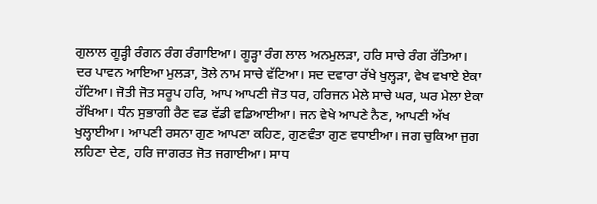ਗੁਲਾਲ ਗੂੜ੍ਹੀ ਰੰਗਨ ਰੰਗ ਰੰਗਾਇਆ। ਗੂੜ੍ਹਾ ਰੰਗ ਲਾਲ ਅਨਮੁਲੜਾ, ਹਰਿ ਸਾਚੇ ਰੰਗ ਰੱਤਿਆ। ਦਰ ਪਾਵਨ ਆਇਆ ਮੁਲੜਾ, ਤੋਲੇ ਨਾਮ ਸਾਚੇ ਵੱਟਿਆ। ਸਦ ਦਵਾਰਾ ਰੱਖੇ ਖੁਲ੍ਹੜਾ, ਵੇਖ ਵਖਾਏ ਏਕਾ ਹੱਟਿਆ। ਜੋਤੀ ਜੋਤ ਸਰੂਪ ਹਰਿ, ਆਪ ਆਪਣੀ ਜੋਤ ਧਰ, ਹਰਿਜਨ ਮੇਲੇ ਸਾਚੇ ਘਰ, ਘਰ ਮੇਲਾ ਏਕਾ ਰੱਖਿਆ। ਧੰਨ ਸੁਭਾਗੀ ਰੈਣ ਵਡ ਵੱਡੀ ਵਡਿਆਈਆ। ਜਨ ਵੇਖੇ ਆਪਣੇ ਨੈਣ, ਆਪਣੀ ਅੱਖ ਖੁਲ੍ਹਾਈਆ। ਆਪਣੀ ਰਸਨਾ ਗੁਣ ਆਪਣਾ ਕਹਿਣ, ਗੁਣਵੰਤਾ ਗੁਣ ਵਧਾਈਆ। ਜਗ ਚੁਕਿਆ ਜੁਗ ਲਹਿਣਾ ਦੇਣ, ਹਰਿ ਜਾਗਰਤ ਜੋਤ ਜਗਾਈਆ। ਸਾਧ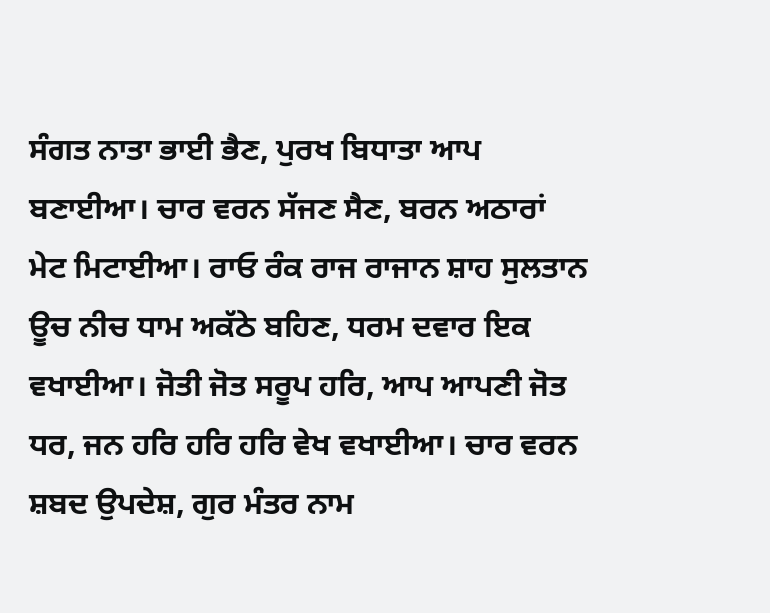ਸੰਗਤ ਨਾਤਾ ਭਾਈ ਭੈਣ, ਪੁਰਖ ਬਿਧਾਤਾ ਆਪ ਬਣਾਈਆ। ਚਾਰ ਵਰਨ ਸੱਜਣ ਸੈਣ, ਬਰਨ ਅਠਾਰਾਂ ਮੇਟ ਮਿਟਾਈਆ। ਰਾਓ ਰੰਕ ਰਾਜ ਰਾਜਾਨ ਸ਼ਾਹ ਸੁਲਤਾਨ ਊਚ ਨੀਚ ਧਾਮ ਅਕੱਠੇ ਬਹਿਣ, ਧਰਮ ਦਵਾਰ ਇਕ ਵਖਾਈਆ। ਜੋਤੀ ਜੋਤ ਸਰੂਪ ਹਰਿ, ਆਪ ਆਪਣੀ ਜੋਤ ਧਰ, ਜਨ ਹਰਿ ਹਰਿ ਹਰਿ ਵੇਖ ਵਖਾਈਆ। ਚਾਰ ਵਰਨ ਸ਼ਬਦ ਉਪਦੇਸ਼, ਗੁਰ ਮੰਤਰ ਨਾਮ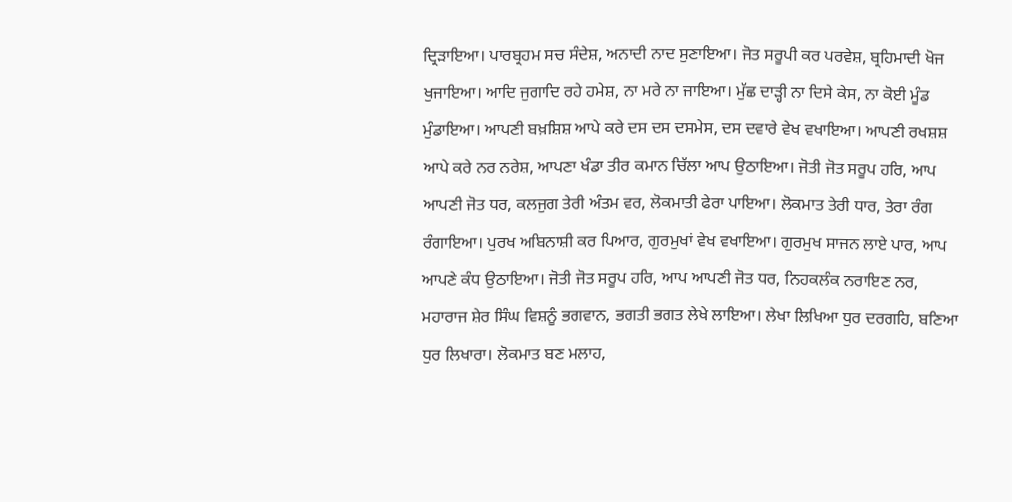ਦ੍ਰਿੜਾਇਆ। ਪਾਰਬ੍ਰਹਮ ਸਚ ਸੰਦੇਸ਼, ਅਨਾਦੀ ਨਾਦ ਸੁਣਾਇਆ। ਜੋਤ ਸਰੂਪੀ ਕਰ ਪਰਵੇਸ਼, ਬ੍ਰਹਿਮਾਦੀ ਖੋਜ ਖੁਜਾਇਆ। ਆਦਿ ਜੁਗਾਦਿ ਰਹੇ ਹਮੇਸ਼, ਨਾ ਮਰੇ ਨਾ ਜਾਇਆ। ਮੁੱਛ ਦਾੜ੍ਹੀ ਨਾ ਦਿਸੇ ਕੇਸ, ਨਾ ਕੋਈ ਮੂੰਡ ਮੁੰਡਾਇਆ। ਆਪਣੀ ਬਖ਼ਸ਼ਿਸ਼ ਆਪੇ ਕਰੇ ਦਸ ਦਸ ਦਸਮੇਸ, ਦਸ ਦਵਾਰੇ ਵੇਖ ਵਖਾਇਆ। ਆਪਣੀ ਰਖਸ਼ਸ਼ ਆਪੇ ਕਰੇ ਨਰ ਨਰੇਸ਼, ਆਪਣਾ ਖੰਡਾ ਤੀਰ ਕਮਾਨ ਚਿੱਲਾ ਆਪ ਉਠਾਇਆ। ਜੋਤੀ ਜੋਤ ਸਰੂਪ ਹਰਿ, ਆਪ ਆਪਣੀ ਜੋਤ ਧਰ, ਕਲਜੁਗ ਤੇਰੀ ਅੰਤਮ ਵਰ, ਲੋਕਮਾਤੀ ਫੇਰਾ ਪਾਇਆ। ਲੋਕਮਾਤ ਤੇਰੀ ਧਾਰ, ਤੇਰਾ ਰੰਗ ਰੰਗਾਇਆ। ਪੁਰਖ ਅਬਿਨਾਸ਼ੀ ਕਰ ਪਿਆਰ, ਗੁਰਮੁਖਾਂ ਵੇਖ ਵਖਾਇਆ। ਗੁਰਮੁਖ ਸਾਜਨ ਲਾਏ ਪਾਰ, ਆਪ ਆਪਣੇ ਕੰਧ ਉਠਾਇਆ। ਜੋਤੀ ਜੋਤ ਸਰੂਪ ਹਰਿ, ਆਪ ਆਪਣੀ ਜੋਤ ਧਰ, ਨਿਹਕਲੰਕ ਨਰਾਇਣ ਨਰ, ਮਹਾਰਾਜ ਸ਼ੇਰ ਸਿੰਘ ਵਿਸ਼ਨੂੰ ਭਗਵਾਨ, ਭਗਤੀ ਭਗਤ ਲੇਖੇ ਲਾਇਆ। ਲੇਖਾ ਲਿਖਿਆ ਧੁਰ ਦਰਗਹਿ, ਬਣਿਆ ਧੁਰ ਲਿਖਾਰਾ। ਲੋਕਮਾਤ ਬਣ ਮਲਾਹ,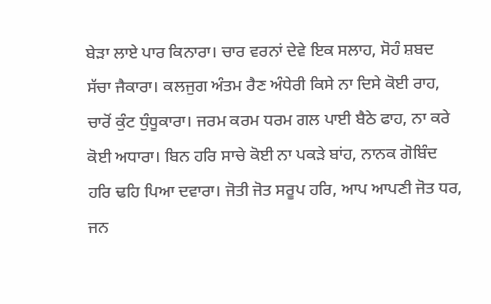ਬੇੜਾ ਲਾਏ ਪਾਰ ਕਿਨਾਰਾ। ਚਾਰ ਵਰਨਾਂ ਦੇਵੇ ਇਕ ਸਲਾਹ, ਸੋਹੰ ਸ਼ਬਦ ਸੱਚਾ ਜੈਕਾਰਾ। ਕਲਜੁਗ ਅੰਤਮ ਰੈਣ ਅੰਧੇਰੀ ਕਿਸੇ ਨਾ ਦਿਸੇ ਕੋਈ ਰਾਹ, ਚਾਰੋਂ ਕੁੰਟ ਧੁੰਧੂਕਾਰਾ। ਜਰਮ ਕਰਮ ਧਰਮ ਗਲ ਪਾਈ ਬੈਠੇ ਫਾਹ, ਨਾ ਕਰੇ ਕੋਈ ਅਧਾਰਾ। ਬਿਨ ਹਰਿ ਸਾਚੇ ਕੋਈ ਨਾ ਪਕੜੇ ਬਾਂਹ, ਨਾਨਕ ਗੋਬਿੰਦ ਹਰਿ ਢਹਿ ਪਿਆ ਦਵਾਰਾ। ਜੋਤੀ ਜੋਤ ਸਰੂਪ ਹਰਿ, ਆਪ ਆਪਣੀ ਜੋਤ ਧਰ, ਜਨ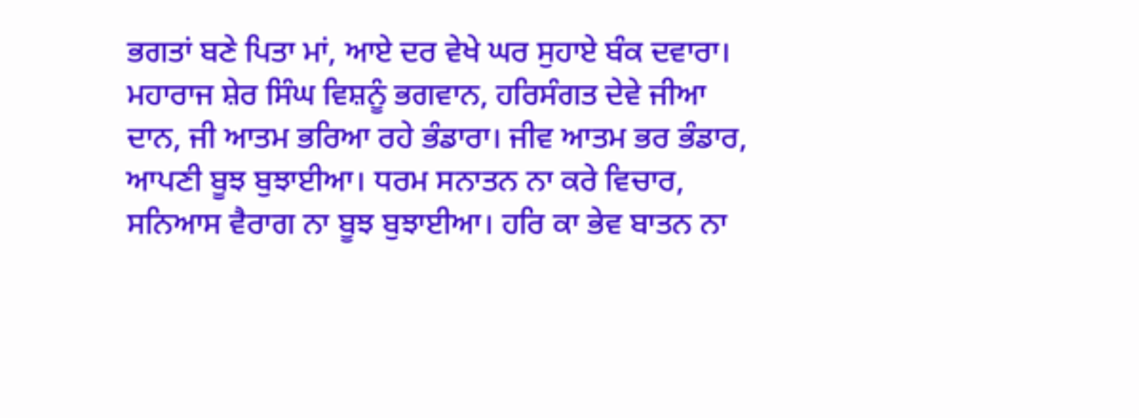ਭਗਤਾਂ ਬਣੇ ਪਿਤਾ ਮਾਂ, ਆਏ ਦਰ ਵੇਖੇ ਘਰ ਸੁਹਾਏ ਬੰਕ ਦਵਾਰਾ। ਮਹਾਰਾਜ ਸ਼ੇਰ ਸਿੰਘ ਵਿਸ਼ਨੂੰ ਭਗਵਾਨ, ਹਰਿਸੰਗਤ ਦੇਵੇ ਜੀਆ ਦਾਨ, ਜੀ ਆਤਮ ਭਰਿਆ ਰਹੇ ਭੰਡਾਰਾ। ਜੀਵ ਆਤਮ ਭਰ ਭੰਡਾਰ, ਆਪਣੀ ਬੂਝ ਬੁਝਾਈਆ। ਧਰਮ ਸਨਾਤਨ ਨਾ ਕਰੇ ਵਿਚਾਰ, ਸਨਿਆਸ ਵੈਰਾਗ ਨਾ ਬੂਝ ਬੁਝਾਈਆ। ਹਰਿ ਕਾ ਭੇਵ ਬਾਤਨ ਨਾ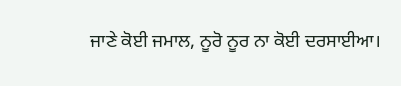ਜਾਣੇ ਕੋਈ ਜਮਾਲ, ਨੂਰੋ ਨੂਰ ਨਾ ਕੋਈ ਦਰਸਾਈਆ।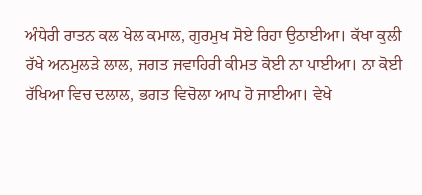ਅੰਧੇਰੀ ਰਾਤਨ ਕਲ ਖੇਲ ਕਮਾਲ, ਗੁਰਮੁਖ ਸੋਏ ਰਿਹਾ ਉਠਾਈਆ। ਕੱਖਾ ਕੁਲੀ ਰੱਖੇ ਅਨਮੁਲੜੇ ਲਾਲ, ਜਗਤ ਜਵਾਹਿਰੀ ਕੀਮਤ ਕੋਈ ਨਾ ਪਾਈਆ। ਨਾ ਕੋਈ ਰੱਖਿਆ ਵਿਚ ਦਲਾਲ, ਭਗਤ ਵਿਚੋਲਾ ਆਪ ਹੋ ਜਾਈਆ। ਵੇਖੇ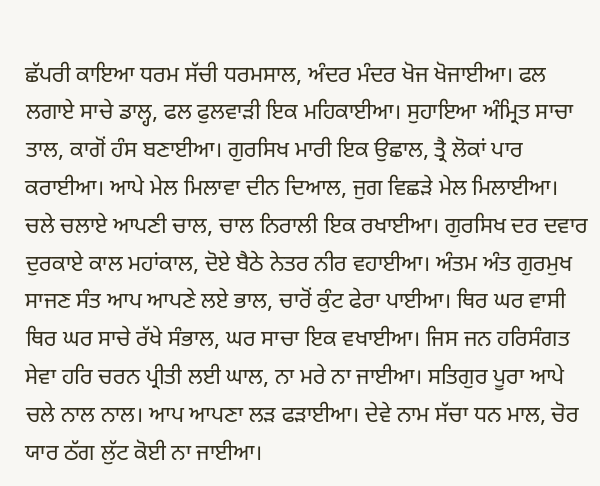ਛੱਪਰੀ ਕਾਇਆ ਧਰਮ ਸੱਚੀ ਧਰਮਸਾਲ, ਅੰਦਰ ਮੰਦਰ ਖੋਜ ਖੋਜਾਈਆ। ਫਲ ਲਗਾਏ ਸਾਚੇ ਡਾਲ੍ਹ, ਫਲ ਫੁਲਵਾੜੀ ਇਕ ਮਹਿਕਾਈਆ। ਸੁਹਾਇਆ ਅੰਮ੍ਰਿਤ ਸਾਚਾ ਤਾਲ, ਕਾਗੋਂ ਹੰਸ ਬਣਾਈਆ। ਗੁਰਸਿਖ ਮਾਰੀ ਇਕ ਉਛਾਲ, ਤ੍ਰੈ ਲੋਕਾਂ ਪਾਰ ਕਰਾਈਆ। ਆਪੇ ਮੇਲ ਮਿਲਾਵਾ ਦੀਨ ਦਿਆਲ, ਜੁਗ ਵਿਛੜੇ ਮੇਲ ਮਿਲਾਈਆ। ਚਲੇ ਚਲਾਏ ਆਪਣੀ ਚਾਲ, ਚਾਲ ਨਿਰਾਲੀ ਇਕ ਰਖਾਈਆ। ਗੁਰਸਿਖ ਦਰ ਦਵਾਰ ਦੁਰਕਾਏ ਕਾਲ ਮਹਾਂਕਾਲ, ਦੋਏ ਬੈਠੇ ਨੇਤਰ ਨੀਰ ਵਹਾਈਆ। ਅੰਤਮ ਅੰਤ ਗੁਰਮੁਖ ਸਾਜਣ ਸੰਤ ਆਪ ਆਪਣੇ ਲਏ ਭਾਲ, ਚਾਰੋਂ ਕੁੰਟ ਫੇਰਾ ਪਾਈਆ। ਥਿਰ ਘਰ ਵਾਸੀ ਥਿਰ ਘਰ ਸਾਚੇ ਰੱਖੇ ਸੰਭਾਲ, ਘਰ ਸਾਚਾ ਇਕ ਵਖਾਈਆ। ਜਿਸ ਜਨ ਹਰਿਸੰਗਤ ਸੇਵਾ ਹਰਿ ਚਰਨ ਪ੍ਰੀਤੀ ਲਈ ਘਾਲ, ਨਾ ਮਰੇ ਨਾ ਜਾਈਆ। ਸਤਿਗੁਰ ਪੂਰਾ ਆਪੇ ਚਲੇ ਨਾਲ ਨਾਲ। ਆਪ ਆਪਣਾ ਲੜ ਫੜਾਈਆ। ਦੇਵੇ ਨਾਮ ਸੱਚਾ ਧਨ ਮਾਲ, ਚੋਰ ਯਾਰ ਠੱਗ ਲੁੱਟ ਕੋਈ ਨਾ ਜਾਈਆ।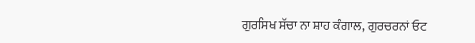ਗੁਰਸਿਖ ਸੱਚਾ ਨਾ ਸ਼ਾਹ ਕੰਗਾਲ, ਗੁਰਚਰਨਾਂ ਓਟ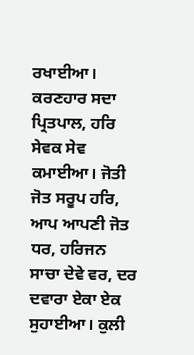ਰਖਾਈਆ। ਕਰਣਹਾਰ ਸਦਾ ਪ੍ਰਿਤਪਾਲ, ਹਰਿ ਸੇਵਕ ਸੇਵ ਕਮਾਈਆ। ਜੋਤੀ ਜੋਤ ਸਰੂਪ ਹਰਿ, ਆਪ ਆਪਣੀ ਜੋਤ ਧਰ, ਹਰਿਜਨ ਸਾਚਾ ਦੇਵੇ ਵਰ, ਦਰ ਦਵਾਰਾ ਏਕਾ ਏਕ ਸੁਹਾਈਆ। ਕੁਲੀ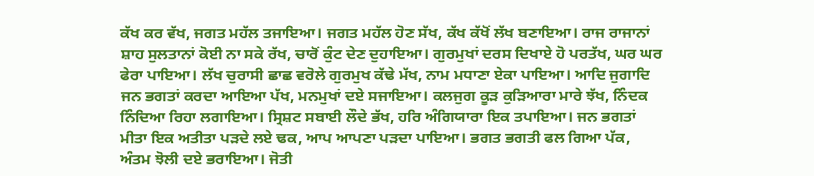ਕੱਖ ਕਰ ਵੱਖ, ਜਗਤ ਮਹੱਲ ਤਜਾਇਆ। ਜਗਤ ਮਹੱਲ ਹੋਣ ਸੱਖ, ਕੱਖ ਕੱਖੋਂ ਲੱਖ ਬਣਾਇਆ। ਰਾਜ ਰਾਜਾਨਾਂ ਸ਼ਾਹ ਸੁਲਤਾਨਾਂ ਕੋਈ ਨਾ ਸਕੇ ਰੱਖ, ਚਾਰੋਂ ਕੁੰਟ ਦੇਣ ਦੁਹਾਇਆ। ਗੁਰਮੁਖਾਂ ਦਰਸ ਦਿਖਾਏ ਹੋ ਪਰਤੱਖ, ਘਰ ਘਰ ਫੇਰਾ ਪਾਇਆ। ਲੱਖ ਚੁਰਾਸੀ ਛਾਛ ਵਰੋਲੇ ਗੁਰਮੁਖ ਕੱਢੇ ਮੱਖ, ਨਾਮ ਮਧਾਣਾ ਏਕਾ ਪਾਇਆ। ਆਦਿ ਜੁਗਾਦਿ ਜਨ ਭਗਤਾਂ ਕਰਦਾ ਆਇਆ ਪੱਖ, ਮਨਮੁਖਾਂ ਦਏ ਸਜਾਇਆ। ਕਲਜੁਗ ਕੂੜ ਕੁੜਿਆਰਾ ਮਾਰੇ ਝੱਖ, ਨਿੰਦਕ ਨਿੰਦਿਆ ਰਿਹਾ ਲਗਾਇਆ। ਸ੍ਰਿਸ਼ਟ ਸਬਾਈ ਲੌਦੇ ਭੱਖ, ਹਰਿ ਅੰਗਿਯਾਰਾ ਇਕ ਤਪਾਇਆ। ਜਨ ਭਗਤਾਂ ਮੀਤਾ ਇਕ ਅਤੀਤਾ ਪੜਦੇ ਲਏ ਢਕ, ਆਪ ਆਪਣਾ ਪੜਦਾ ਪਾਇਆ। ਭਗਤ ਭਗਤੀ ਫਲ ਗਿਆ ਪੱਕ, ਅੰਤਮ ਝੋਲੀ ਦਏ ਭਰਾਇਆ। ਜੋਤੀ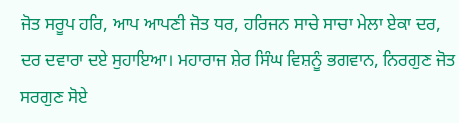ਜੋਤ ਸਰੂਪ ਹਰਿ, ਆਪ ਆਪਣੀ ਜੋਤ ਧਰ, ਹਰਿਜਨ ਸਾਚੇ ਸਾਚਾ ਮੇਲਾ ਏਕਾ ਦਰ, ਦਰ ਦਵਾਰਾ ਦਏ ਸੁਹਾਇਆ। ਮਹਾਰਾਜ ਸ਼ੇਰ ਸਿੰਘ ਵਿਸ਼ਨੂੰ ਭਗਵਾਨ, ਨਿਰਗੁਣ ਜੋਤ ਸਰਗੁਣ ਸੋਏ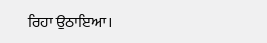ਰਿਹਾ ਉਠਾਇਆ।